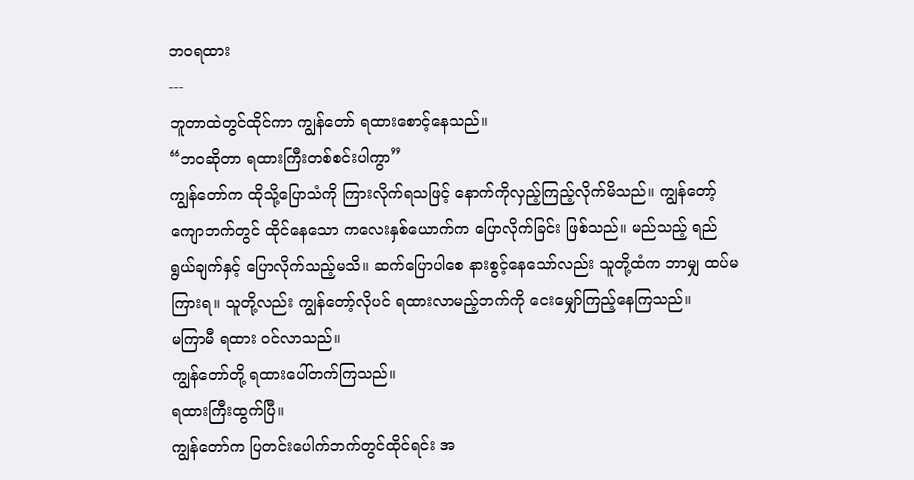ဘဝရထား
---
ဘူတာထဲတွင်ထိုင်ကာ ကျွန်တော် ရထားစောင့်နေသည်။
“ဘဝဆိုတာ ရထားကြီးတစ်စင်းပါကွာ”
ကျွန်တော်က ထိုသို့ပြောသံကို ကြားလိုက်ရသဖြင့် နောက်ကိုလှည့်ကြည့်လိုက်မိသည်။ ကျွန်တော့် ကျောဘက်တွင် ထိုင်နေသော ကလေးနှစ်ယောက်က ပြောလိုက်ခြင်း ဖြစ်သည်။ မည်သည့် ရည်ရွယ်ချက်နှင့် ပြောလိုက်သည့်မသိ။ ဆက်ပြောပါစေ နားစွင့်နေသော်လည်း သူတို့ထံက ဘာမျှ ထပ်မကြားရ။ သူတို့လည်း ကျွန်တော့်လိုပင် ရထားလာမည့်ဘက်ကို ငေးမျှော်ကြည့်နေကြသည်။
မကြာမီ ရထား ဝင်လာသည်။
ကျွန်တော်တို့ ရထားပေါ်တက်ကြသည်။
ရထားကြီးထွက်ပြီ။
ကျွန်တော်က ပြတင်းပေါက်ဘက်တွင်ထိုင်ရင်း အ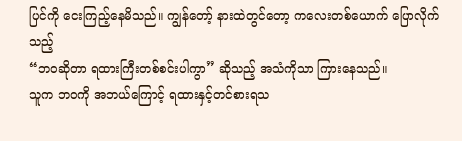ပြင်ကို ငေးကြည့်နေမိသည်။ ကျွန်တော့် နားထဲတွင်တော့ ကလေးတစ်ယောက် ပြောလိုက်သည့်
“ဘဝဆိုတာ ရထားကြီးတစ်စင်းပါကွာ” ဆိုသည့် အသံကိုသာ ကြားနေသည်။
သူက ဘဝကို အဘယ်ကြောင့် ရထားနှင့်တင်စားရသ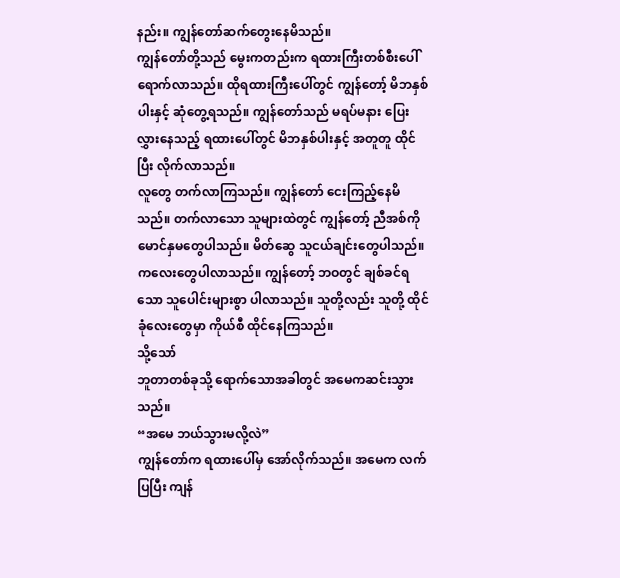နည်း။ ကျွန်တော်ဆက်တွေးနေမိသည်။
ကျွန်တော်တို့သည် မွေးကတည်းက ရထားကြီးတစ်စီးပေါ်ရောက်လာသည်။ ထိုရထားကြီးပေါ်တွင် ကျွန်တော့် မိဘနှစ်ပါးနှင့် ဆုံတွေ့ရသည်။ ကျွန်တော်သည် မရပ်မနား ပြေးလွှားနေသည့် ရထားပေါ်တွင် မိဘနှစ်ပါးနှင့် အတူတူ ထိုင်ပြီး လိုက်လာသည်။
လူတွေ တက်လာကြသည်။ ကျွန်တော် ငေးကြည့်နေမိသည်။ တက်လာသော သူများထဲတွင် ကျွန်တော့် ညီအစ်ကိုမောင်နှမတွေပါသည်။ မိတ်ဆွေ သူငယ်ချင်းတွေပါသည်။ ကလေးတွေပါလာသည်။ ကျွန်တော့် ဘဝတွင် ချစ်ခင်ရသော သူပေါင်းများစွာ ပါလာသည်။ သူတို့လည်း သူတို့ ထိုင်ခုံလေးတွေမှာ ကိုယ်စီ ထိုင်နေကြသည်။
သို့သော်
ဘူတာတစ်ခုသို့ ရောက်သောအခါတွင် အမေကဆင်းသွားသည်။
“အမေ ဘယ်သွားမလို့လဲ”
ကျွန်တော်က ရထားပေါ်မှ အော်လိုက်သည်။ အမေက လက်ပြပြီး ကျန်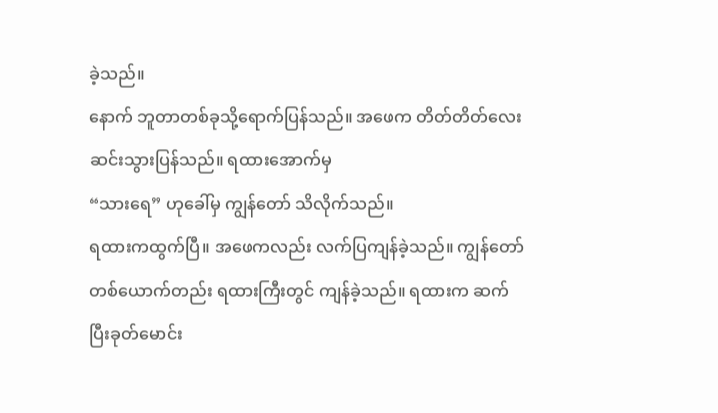ခဲ့သည်။
နောက် ဘူတာတစ်ခုသို့ရောက်ပြန်သည်။ အဖေက တိတ်တိတ်လေး ဆင်းသွားပြန်သည်။ ရထားအောက်မှ
“သားရေ” ဟုခေါ်မှ ကျွန်တော် သိလိုက်သည်။
ရထားကထွက်ပြီ။ အဖေကလည်း လက်ပြကျန်ခဲ့သည်။ ကျွန်တော်တစ်ယောက်တည်း ရထားကြီးတွင် ကျန်ခဲ့သည်။ ရထားက ဆက်ပြီးခုတ်မောင်း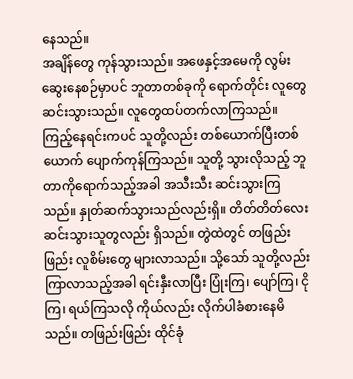နေသည်။
အချိန်တွေ ကုန်သွားသည်။ အဖေနှင့်အမေကို လွမ်းဆွေးနေစဉ်မှာပင် ဘူတာတစ်ခုကို ရောက်တိုင်း လူတွေ ဆင်းသွားသည်။ လူတွေထပ်တက်လာကြသည်။
ကြည့်နေရင်းကပင် သူတို့လည်း တစ်ယောက်ပြီးတစ်ယောက် ပျောက်ကုန်ကြသည်။ သူတို့ သွားလိုသည့် ဘူတာကိုရောက်သည့်အခါ အသီးသီး ဆင်းသွားကြသည်။ နှုတ်ဆက်သွားသည်လည်းရှိ။ တိတ်တိတ်လေး ဆင်းသွားသူတွလည်း ရှိသည်။ တွဲထဲတွင် တဖြည်းဖြည်း လူစိမ်းတွေ များလာသည်။ သို့သော် သူတို့လည်း ကြာလာသည့်အခါ ရင်းနှီးလာပြီး ပြုံးကြ၊ ပျော်ကြ၊ ငိုကြ၊ ရယ်ကြသလို ကိုယ်လည်း လိုက်ပါခံစားနေမိသည်။ တဖြည်းဖြည်း ထိုင်ခုံ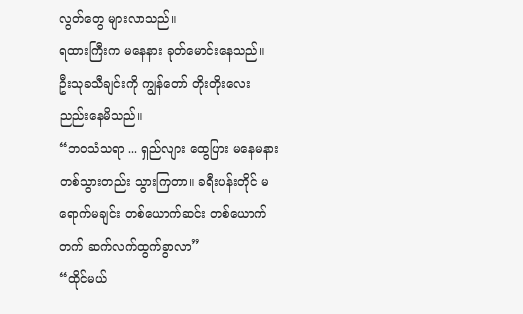လွတ်တွေ များလာသည်။
ရထားကြီးက မနေနား ခုတ်မောင်းနေသည်။ ဦးသုခသီချင်းကို ကျွန်တော် တိုးတိုးလေး ညည်းနေမိသည်။
“ဘဝသံသရာ ... ရှည်လျား ထွေပြား မနေမနား တစ်သွားတည်း သွားကြတာ။ ခရီးပန်းတိုင် မရောက်မချင်း တစ်ယောက်ဆင်း တစ်ယောက်တက် ဆက်လက်ထွက်ခွာလာ”
“ထိုင်မယ်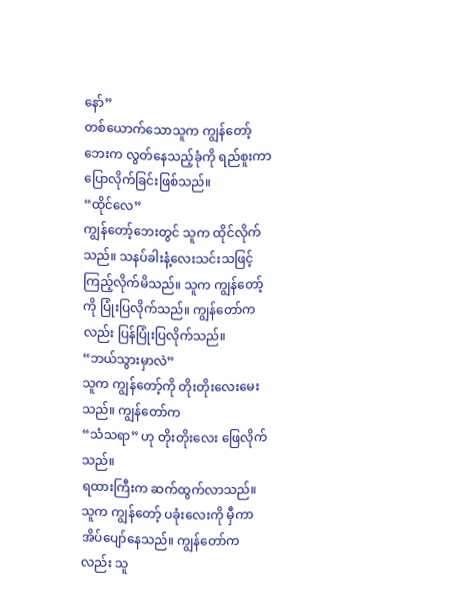နော်”
တစ်ယောက်သောသူက ကျွန်တော့်ဘေးက လွတ်နေသည့်ခုံကို ရည်စူးကာ ပြောလိုက်ခြင်းဖြစ်သည်။
“ထိုင်လေ”
ကျွန်တော့်ဘေးတွင် သူက ထိုင်လိုက်သည်။ သနပ်ခါးနံ့လေးသင်းသဖြင့် ကြည့်လိုက်မိသည်။ သူက ကျွန်တော့်ကို ပြုံးပြလိုက်သည်။ ကျွန်တော်ကလည်း ပြန်ပြုံးပြလိုက်သည်။
“ဘယ်သွားမှာလဲ”
သူက ကျွန်တော့်ကို တိုးတိုးလေးမေးသည်။ ကျွန်တော်က
“သံသရာ” ဟု တိုးတိုးလေး ဖြေလိုက်သည်။
ရထားကြီးက ဆက်ထွက်လာသည်။ သူက ကျွန်တော့် ပခုံးလေးကို မှီကာ အိပ်ပျော်နေသည်။ ကျွန်တော်ကလည်း သူ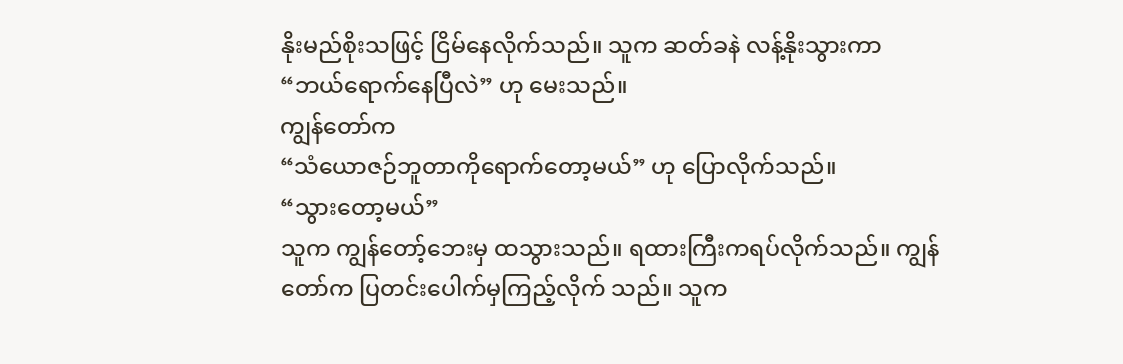နိုးမည်စိုးသဖြင့် ငြိမ်နေလိုက်သည်။ သူက ဆတ်ခနဲ လန့်နိုးသွားကာ
“ဘယ်ရောက်နေပြီလဲ” ဟု မေးသည်။
ကျွန်တော်က
“သံယောဇဉ်ဘူတာကိုရောက်တော့မယ်” ဟု ပြောလိုက်သည်။
“သွားတော့မယ်”
သူက ကျွန်တော့်ဘေးမှ ထသွားသည်။ ရထားကြီးကရပ်လိုက်သည်။ ကျွန်တော်က ပြတင်းပေါက်မှကြည့်လိုက် သည်။ သူက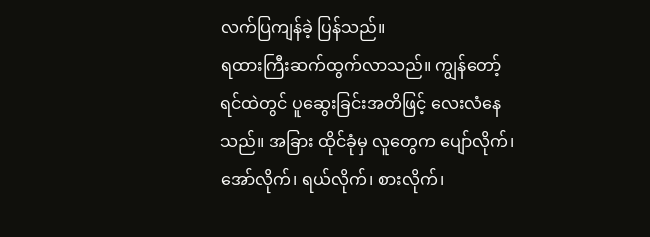လက်ပြကျန်ခဲ့ ပြန်သည်။
ရထားကြီးဆက်ထွက်လာသည်။ ကျွန်တော့် ရင်ထဲတွင် ပူဆွေးခြင်းအတိဖြင့် လေးလံနေသည်။ အခြား ထိုင်ခုံမှ လူတွေက ပျော်လိုက်၊ အော်လိုက်၊ ရယ်လိုက်၊ စားလိုက်၊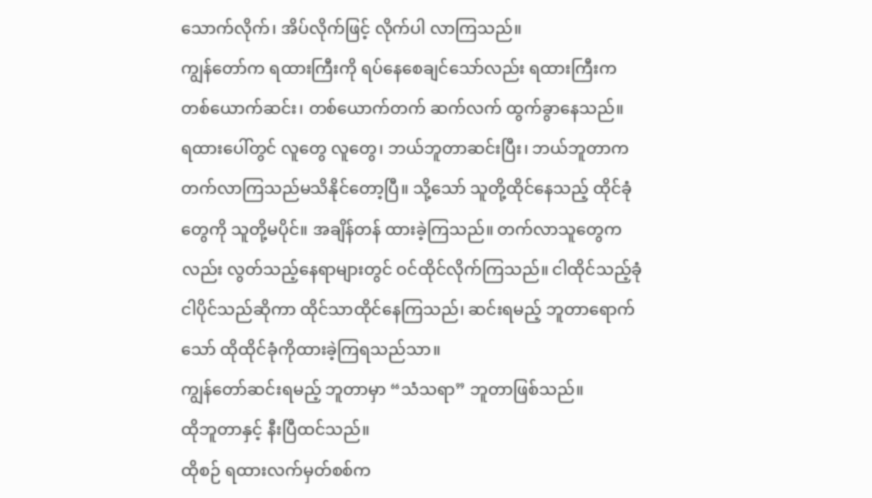သောက်လိုက်၊ အိပ်လိုက်ဖြင့် လိုက်ပါ လာကြသည်။
ကျွန်တော်က ရထားကြီးကို ရပ်နေစေချင်သော်လည်း ရထားကြီးက တစ်ယောက်ဆင်း၊ တစ်ယောက်တက် ဆက်လက် ထွက်ခွာနေသည်။
ရထားပေါ်တွင် လူတွေ လူတွေ၊ ဘယ်ဘူတာဆင်းပြီး၊ ဘယ်ဘူတာက တက်လာကြသည်မသိနိုင်တော့ပြီ။ သို့သော် သူတို့ထိုင်နေသည့် ထိုင်ခုံတွေကို သူတို့မပိုင်။ အချိန်တန် ထားခဲ့ကြသည်။ တက်လာသူတွေကလည်း လွတ်သည့်နေရာများတွင် ဝင်ထိုင်လိုက်ကြသည်။ ငါထိုင်သည့်ခုံ ငါပိုင်သည်ဆိုကာ ထိုင်သာထိုင်နေကြသည်၊ ဆင်းရမည့် ဘူတာရောက်သော် ထိုထိုင်ခုံကိုထားခဲ့ကြရသည်သာ။
ကျွန်တော်ဆင်းရမည့် ဘူတာမှာ “သံသရာ” ဘူတာဖြစ်သည်။
ထိုဘူတာနှင့် နီးပြီထင်သည်။
ထိုစဉ် ရထားလက်မှတ်စစ်က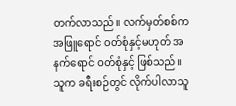တက်လာသည်။ လက်မှတ်စစ်က အဖြူရောင် ဝတ်စုံနှင့်မဟုတ် အနက်ရောင် ဝတ်စုံနှင့် ဖြစ်သည်။
သူက ခရီးစဉ်တွင် လိုက်ပါလာသူ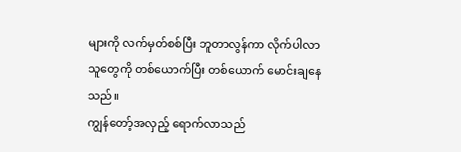များကို လက်မှတ်စစ်ပြီး ဘူတာလွန်ကာ လိုက်ပါလာသူတွေကို တစ်ယောက်ပြီး တစ်ယောက် မောင်းချနေသည်။
ကျွန်တော့်အလှည့် ရောက်လာသည်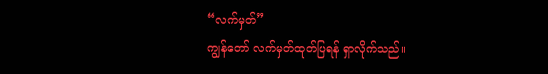“လက်မှတ်”
ကျွန်တော် လက်မှတ်ထုတ်ပြရန် ရှာလိုက်သည်။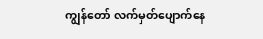ကျွန်တော် လက်မှတ်ပျောက်နေ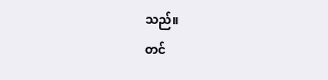သည်။
တင်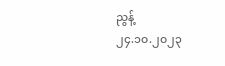ညွန့်
၂၄.၁၀.၂၀၂၃